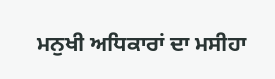ਮਨੁਖੀ ਅਧਿਕਾਰਾਂ ਦਾ ਮਸੀਹਾ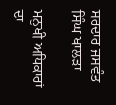ਸਰਦਾਰ ਜਸਵੰਤ ਸਿੰਘ ਖਾਲੜਾ

ਮਨੁਖੀ ਅਧਿਕਾਰਾਂ ਦਾ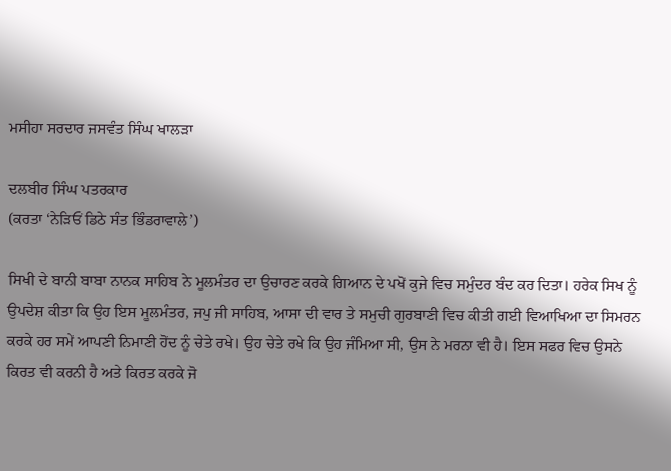ਮਸੀਹਾ ਸਰਦਾਰ ਜਸਵੰਤ ਸਿੰਘ ਖਾਲੜਾ

ਦਲਬੀਰ ਸਿੰਘ ਪਤਰਕਾਰ
(ਕਰਤਾ ‘ਨੇੜਿਓਂ ਡਿਠੇ ਸੰਤ ਭਿੰਡਰਾਵਾਲੇ’)

ਸਿਖੀ ਦੇ ਬਾਨੀ ਬਾਬਾ ਨਾਨਕ ਸਾਹਿਬ ਨੇ ਮੂਲਮੰਤਰ ਦਾ ਉਚਾਰਣ ਕਰਕੇ ਗਿਆਨ ਦੇ ਪਖੋਂ ਕੁਜੇ ਵਿਚ ਸਮੁੰਦਰ ਬੰਦ ਕਰ ਦਿਤਾ। ਹਰੇਕ ਸਿਖ ਨੂੰ ਉਪਦੇਸ਼ ਕੀਤਾ ਕਿ ਉਹ ਇਸ ਮੂਲਮੰਤਰ, ਜਪੁ ਜੀ ਸਾਹਿਬ, ਆਸਾ ਦੀ ਵਾਰ ਤੇ ਸਮੁਚੀ ਗੁਰਬਾਣੀ ਵਿਚ ਕੀਤੀ ਗਈ ਵਿਆਖਿਆ ਦਾ ਸਿਮਰਨ ਕਰਕੇ ਹਰ ਸਮੇਂ ਆਪਣੀ ਨਿਮਾਣੀ ਹੋਂਦ ਨੂੰ ਚੇਤੇ ਰਖੇ। ਉਹ ਚੇਤੇ ਰਖੇ ਕਿ ਉਹ ਜੰਮਿਆ ਸੀ, ਉਸ ਨੇ ਮਰਨਾ ਵੀ ਹੈ। ਇਸ ਸਫਰ ਵਿਚ ਉਸਨੇ ਕਿਰਤ ਵੀ ਕਰਨੀ ਹੈ ਅਤੇ ਕਿਰਤ ਕਰਕੇ ਜੋ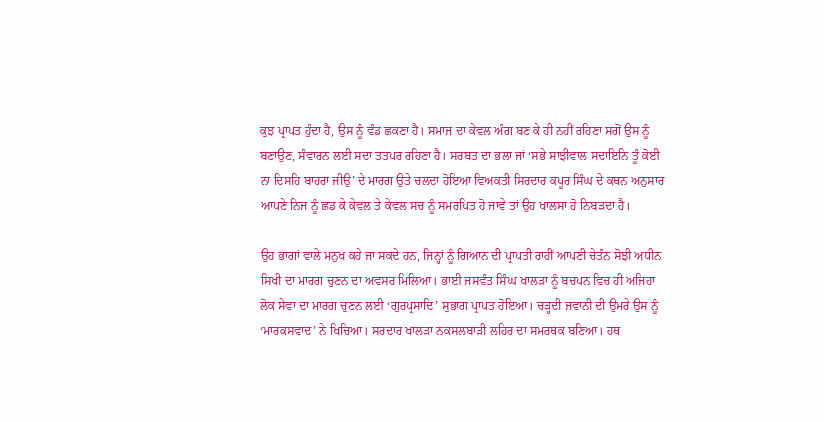ਕੁਝ ਪ੍ਰਾਪਤ ਹੁੰਦਾ ਹੈ, ਉਸ ਨੂੰ ਵੰਡ ਛਕਣਾ ਹੈ। ਸਮਾਜ ਦਾ ਕੇਵਲ ਅੰਗ ਬਣ ਕੇ ਹੀ ਨਹੀਂ ਰਹਿਣਾ ਸਗੋਂ ਉਸ ਨੂੰ ਬਣਾਉਣ, ਸੰਵਾਰਨ ਲਈ ਸਦਾ ਤਤਪਰ ਰਹਿਣਾ ਹੈ। ਸਰਬਤ ਦਾ ਭਲਾ ਜਾਂ ‘ਸਭੇ ਸਾਝੀਵਾਲ ਸਦਾਇਨਿ ਤੂੰ ਕੋਈ ਨਾ ਦਿਸਹਿ ਬਾਹਰਾ ਜੀਉ’ ਦੇ ਮਾਰਗ ਉਤੇ ਚਲਦਾ ਹੋਇਆ ਵਿਅਕਤੀ ਸਿਰਦਾਰ ਕਪੂਰ ਸਿੰਘ ਦੇ ਕਥਨ ਅਨੁਸਾਰ ਆਪਣੇ ਨਿਜ ਨੂੰ ਛਡ ਕੇ ਕੇਵਲ ਤੇ ਕੇਵਲ ਸਚ ਨੂੰ ਸਮਰਪਿਤ ਹੋ ਜਾਵੇ ਤਾਂ ਉਹ ਖਾਲਸਾ ਹੋ ਨਿਬੜਦਾ ਹੈ।

ਉਹ ਭਾਗਾਂ ਵਾਲੇ ਮਨੁਖ ਕਹੇ ਜਾ ਸਕਦੇ ਹਨ, ਜਿਨ੍ਹਾਂ ਨੂੰ ਗਿਆਨ ਦੀ ਪ੍ਰਾਪਤੀ ਰਾਹੀਂ ਆਪਣੀ ਚੇਤੰਨ ਸੋਝੀ ਅਧੀਨ ਸਿਖੀ ਦਾ ਮਾਰਗ ਚੁਣਨ ਦਾ ਅਵਸਰ ਮਿਲਿਆ। ਭਾਈ ਜਸਵੰਤ ਸਿੰਘ ਖਾਲੜਾ ਨੂੰ ਬਚਪਨ ਵਿਚ ਹੀ ਅਜਿਹਾ ਲੋਕ ਸੇਵਾ ਦਾ ਮਾਰਗ ਚੁਣਨ ਲਈ ‘ਗੁਰਪ੍ਰਸਾਦਿ’ ਸੁਭਾਗ ਪ੍ਰਾਪਤ ਹੋਇਆ। ਚੜ੍ਹਦੀ ਜਵਾਨੀ ਦੀ ਉਮਰੇ ਉਸ ਨੂੰ ‘ਮਾਰਕਸਵਾਦ’ ਨੇ ਖਿਚਿਆ। ਸਰਦਾਰ ਖਾਲੜਾ ਨਕਸਲਬਾੜੀ ਲਹਿਰ ਦਾ ਸਮਰਥਕ ਬਣਿਆ। ਹਥ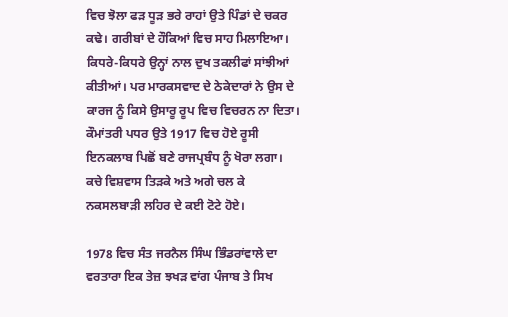ਵਿਚ ਝੋਲਾ ਫੜ ਧੂੜ ਭਰੇ ਰਾਹਾਂ ਉਤੇ ਪਿੰਡਾਂ ਦੇ ਚਕਰ ਕਢੇ। ਗਰੀਬਾਂ ਦੇ ਹੌਕਿਆਂ ਵਿਚ ਸਾਹ ਮਿਲਾਇਆ। ਕਿਧਰੇ-ਕਿਧਰੇ ਉਨ੍ਹਾਂ ਨਾਲ ਦੁਖ ਤਕਲੀਫਾਂ ਸਾਂਝੀਆਂ ਕੀਤੀਆਂ। ਪਰ ਮਾਰਕਸਵਾਦ ਦੇ ਠੇਕੇਦਾਰਾਂ ਨੇ ਉਸ ਦੇ ਕਾਰਜ ਨੂੰ ਕਿਸੇ ਉਸਾਰੂ ਰੂਪ ਵਿਚ ਵਿਚਰਨ ਨਾ ਦਿਤਾ। ਕੌਮਾਂਤਰੀ ਪਧਰ ਉਤੇ 1917 ਵਿਚ ਹੋਏ ਰੂਸੀ ਇਨਕਲਾਬ ਪਿਛੋਂ ਬਣੇ ਰਾਜਪ੍ਰਬੰਧ ਨੂੰ ਖੋਰਾ ਲਗਾ। ਕਚੇ ਵਿਸ਼ਵਾਸ ਤਿੜਕੇ ਅਤੇ ਅਗੇ ਚਲ ਕੇ ਨਕਸਲਬਾੜੀ ਲਹਿਰ ਦੇ ਕਈ ਟੋਟੇ ਹੋਏ।

1978 ਵਿਚ ਸੰਤ ਜਰਨੈਲ ਸਿੰਘ ਭਿੰਡਰਾਂਵਾਲੇ ਦਾ ਵਰਤਾਰਾ ਇਕ ਤੇਜ਼ ਝਖੜ ਵਾਂਗ ਪੰਜਾਬ ਤੇ ਸਿਖ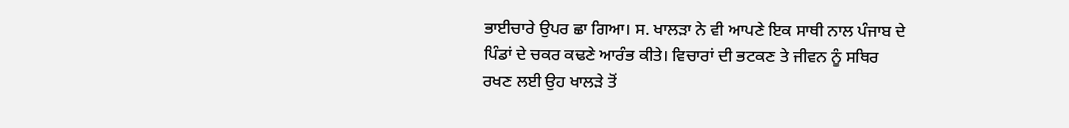ਭਾਈਚਾਰੇ ਉਪਰ ਛਾ ਗਿਆ। ਸ. ਖਾਲੜਾ ਨੇ ਵੀ ਆਪਣੇ ਇਕ ਸਾਥੀ ਨਾਲ ਪੰਜਾਬ ਦੇ ਪਿੰਡਾਂ ਦੇ ਚਕਰ ਕਢਣੇ ਆਰੰਭ ਕੀਤੇ। ਵਿਚਾਰਾਂ ਦੀ ਭਟਕਣ ਤੇ ਜੀਵਨ ਨੂੰ ਸਥਿਰ ਰਖਣ ਲਈ ਉਹ ਖਾਲੜੇ ਤੋਂ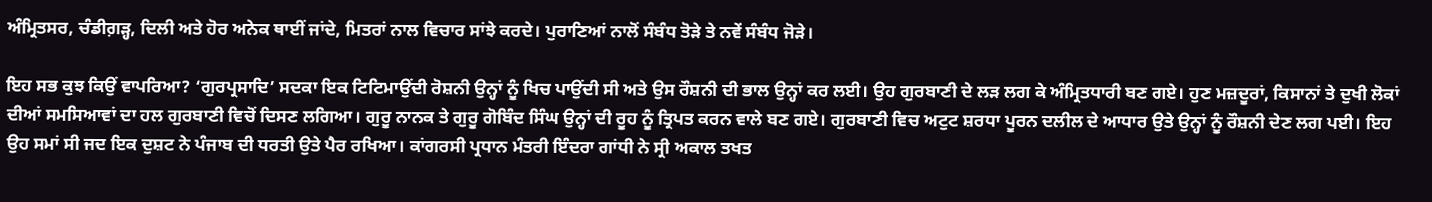ਅੰਮ੍ਰਿਤਸਰ, ਚੰਡੀਗ਼ੜ੍ਹ, ਦਿਲੀ ਅਤੇ ਹੋਰ ਅਨੇਕ ਥਾਈਂ ਜਾਂਦੇ, ਮਿਤਰਾਂ ਨਾਲ ਵਿਚਾਰ ਸਾਂਝੇ ਕਰਦੇ। ਪੁਰਾਣਿਆਂ ਨਾਲੋਂ ਸੰਬੰਧ ਤੋੜੇ ਤੇ ਨਵੇਂ ਸੰਬੰਧ ਜੋੜੇ।

ਇਹ ਸਭ ਕੁਝ ਕਿਉਂ ਵਾਪਰਿਆ? ‘ਗੁਰਪ੍ਰਸਾਦਿ’ ਸਦਕਾ ਇਕ ਟਿਟਿਮਾਉਂਦੀ ਰੋਸ਼ਨੀ ਉਨ੍ਹਾਂ ਨੂੰ ਖਿਚ ਪਾਉਂਦੀ ਸੀ ਅਤੇ ਉਸ ਰੌਸ਼ਨੀ ਦੀ ਭਾਲ ਉਨ੍ਹਾਂ ਕਰ ਲਈ। ਉਹ ਗੁਰਬਾਣੀ ਦੇ ਲੜ ਲਗ ਕੇ ਅੰਮ੍ਰਿਤਧਾਰੀ ਬਣ ਗਏ। ਹੁਣ ਮਜ਼ਦੂਰਾਂ, ਕਿਸਾਨਾਂ ਤੇ ਦੁਖੀ ਲੋਕਾਂ ਦੀਆਂ ਸਮਸਿਆਵਾਂ ਦਾ ਹਲ ਗੁਰਬਾਣੀ ਵਿਚੋਂ ਦਿਸਣ ਲਗਿਆ। ਗੁਰੂ ਨਾਨਕ ਤੇ ਗੁਰੂ ਗੋਬਿੰਦ ਸਿੰਘ ਉਨ੍ਹਾਂ ਦੀ ਰੂਹ ਨੂੰ ਤ੍ਰਿਪਤ ਕਰਨ ਵਾਲੇ ਬਣ ਗਏ। ਗੁਰਬਾਣੀ ਵਿਚ ਅਟੁਟ ਸ਼ਰਧਾ ਪੂਰਨ ਦਲੀਲ ਦੇ ਆਧਾਰ ਉਤੇ ਉਨ੍ਹਾਂ ਨੂੰ ਰੌਸ਼ਨੀ ਦੇਣ ਲਗ ਪਈ। ਇਹ ਉਹ ਸਮਾਂ ਸੀ ਜਦ ਇਕ ਦੁਸ਼ਟ ਨੇ ਪੰਜਾਬ ਦੀ ਧਰਤੀ ਉਤੇ ਪੈਰ ਰਖਿਆ। ਕਾਂਗਰਸੀ ਪ੍ਰਧਾਨ ਮੰਤਰੀ ਇੰਦਰਾ ਗਾਂਧੀ ਨੇ ਸ੍ਰੀ ਅਕਾਲ ਤਖਤ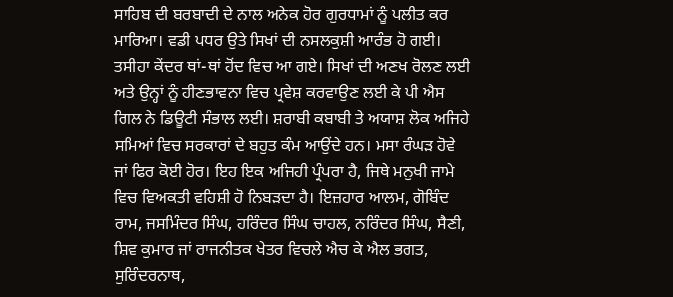ਸਾਹਿਬ ਦੀ ਬਰਬਾਦੀ ਦੇ ਨਾਲ ਅਨੇਕ ਹੋਰ ਗੁਰਧਾਮਾਂ ਨੂੰ ਪਲੀਤ ਕਰ ਮਾਰਿਆ। ਵਡੀ ਪਧਰ ਉਤੇ ਸਿਖਾਂ ਦੀ ਨਸਲਕੁਸ਼ੀ ਆਰੰਭ ਹੋ ਗਈ। ਤਸੀਹਾ ਕੇਂਦਰ ਥਾਂ-ਥਾਂ ਹੋਂਦ ਵਿਚ ਆ ਗਏ। ਸਿਖਾਂ ਦੀ ਅਣਖ ਰੋਲਣ ਲਈ ਅਤੇ ਉਨ੍ਹਾਂ ਨੂੰ ਹੀਣਭਾਵਨਾ ਵਿਚ ਪ੍ਰਵੇਸ਼ ਕਰਵਾਉਣ ਲਈ ਕੇ ਪੀ ਐਸ ਗਿਲ ਨੇ ਡਿਊਟੀ ਸੰਭਾਲ ਲਈ। ਸ਼ਰਾਬੀ ਕਬਾਬੀ ਤੇ ਅਯਾਸ਼ ਲੋਕ ਅਜਿਹੇ ਸਮਿਆਂ ਵਿਚ ਸਰਕਾਰਾਂ ਦੇ ਬਹੁਤ ਕੰਮ ਆਉਂਦੇ ਹਨ। ਮਸਾ ਰੰਘੜ ਹੋਵੇ ਜਾਂ ਫਿਰ ਕੋਈ ਹੋਰ। ਇਹ ਇਕ ਅਜਿਹੀ ਪ੍ਰੰਪਰਾ ਹੈ, ਜਿਥੇ ਮਨੁਖੀ ਜਾਮੇ ਵਿਚ ਵਿਅਕਤੀ ਵਹਿਸ਼ੀ ਹੋ ਨਿਬੜਦਾ ਹੈ। ਇਜ਼ਹਾਰ ਆਲਮ, ਗੋਬਿੰਦ ਰਾਮ, ਜਸਮਿੰਦਰ ਸਿੰਘ, ਹਰਿੰਦਰ ਸਿੰਘ ਚਾਹਲ, ਨਰਿੰਦਰ ਸਿੰਘ, ਸੈਣੀ, ਸ਼ਿਵ ਕੁਮਾਰ ਜਾਂ ਰਾਜਨੀਤਕ ਖੇਤਰ ਵਿਚਲੇ ਐਚ ਕੇ ਐਲ ਭਗਤ, ਸੁਰਿੰਦਰਨਾਥ,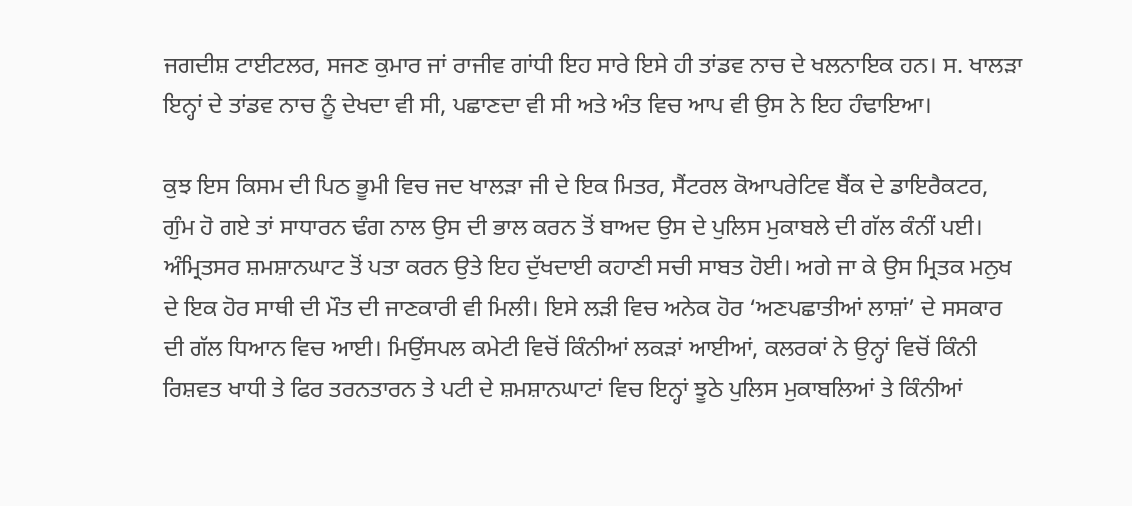ਜਗਦੀਸ਼ ਟਾਈਟਲਰ, ਸਜਣ ਕੁਮਾਰ ਜਾਂ ਰਾਜੀਵ ਗਾਂਧੀ ਇਹ ਸਾਰੇ ਇਸੇ ਹੀ ਤਾਂਡਵ ਨਾਚ ਦੇ ਖਲਨਾਇਕ ਹਨ। ਸ. ਖਾਲੜਾ ਇਨ੍ਹਾਂ ਦੇ ਤਾਂਡਵ ਨਾਚ ਨੂੰ ਦੇਖਦਾ ਵੀ ਸੀ, ਪਛਾਣਦਾ ਵੀ ਸੀ ਅਤੇ ਅੰਤ ਵਿਚ ਆਪ ਵੀ ਉਸ ਨੇ ਇਹ ਹੰਢਾਇਆ।

ਕੁਝ ਇਸ ਕਿਸਮ ਦੀ ਪਿਠ ਭੂਮੀ ਵਿਚ ਜਦ ਖਾਲੜਾ ਜੀ ਦੇ ਇਕ ਮਿਤਰ, ਸੈਂਟਰਲ ਕੋਆਪਰੇਟਿਵ ਬੈਂਕ ਦੇ ਡਾਇਰੈਕਟਰ, ਗੁੰਮ ਹੋ ਗਏ ਤਾਂ ਸਾਧਾਰਨ ਢੰਗ ਨਾਲ ਉਸ ਦੀ ਭਾਲ ਕਰਨ ਤੋਂ ਬਾਅਦ ਉਸ ਦੇ ਪੁਲਿਸ ਮੁਕਾਬਲੇ ਦੀ ਗੱਲ ਕੰਨੀਂ ਪਈ। ਅੰਮ੍ਰਿਤਸਰ ਸ਼ਮਸ਼ਾਨਘਾਟ ਤੋਂ ਪਤਾ ਕਰਨ ਉਤੇ ਇਹ ਦੁੱਖਦਾਈ ਕਹਾਣੀ ਸਚੀ ਸਾਬਤ ਹੋਈ। ਅਗੇ ਜਾ ਕੇ ਉਸ ਮ੍ਰਿਤਕ ਮਨੁਖ ਦੇ ਇਕ ਹੋਰ ਸਾਥੀ ਦੀ ਮੌਤ ਦੀ ਜਾਣਕਾਰੀ ਵੀ ਮਿਲੀ। ਇਸੇ ਲੜੀ ਵਿਚ ਅਨੇਕ ਹੋਰ ‘ਅਣਪਛਾਤੀਆਂ ਲਾਸ਼ਾਂ’ ਦੇ ਸਸਕਾਰ ਦੀ ਗੱਲ ਧਿਆਨ ਵਿਚ ਆਈ। ਮਿਉਂਸਪਲ ਕਮੇਟੀ ਵਿਚੋਂ ਕਿੰਨੀਆਂ ਲਕੜਾਂ ਆਈਆਂ, ਕਲਰਕਾਂ ਨੇ ਉਨ੍ਹਾਂ ਵਿਚੋਂ ਕਿੰਨੀ ਰਿਸ਼ਵਤ ਖਾਧੀ ਤੇ ਫਿਰ ਤਰਨਤਾਰਨ ਤੇ ਪਟੀ ਦੇ ਸ਼ਮਸ਼ਾਨਘਾਟਾਂ ਵਿਚ ਇਨ੍ਹਾਂ ਝੂਠੇ ਪੁਲਿਸ ਮੁਕਾਬਲਿਆਂ ਤੇ ਕਿੰਨੀਆਂ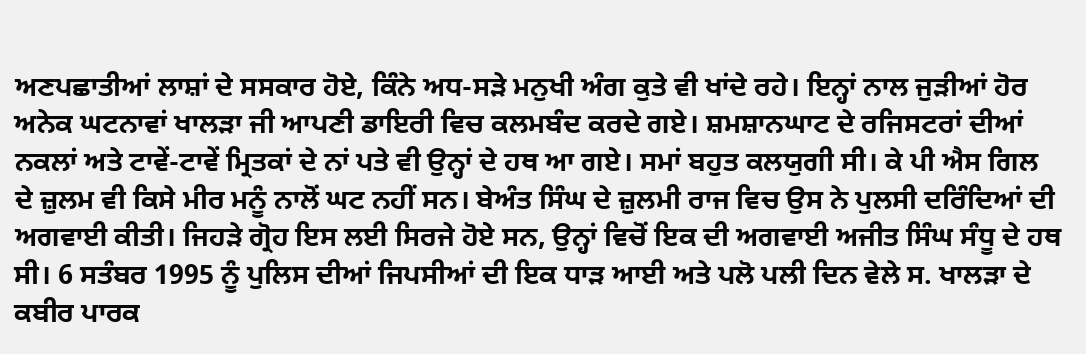ਅਣਪਛਾਤੀਆਂ ਲਾਸ਼ਾਂ ਦੇ ਸਸਕਾਰ ਹੋਏ, ਕਿੰਨੇ ਅਧ-ਸੜੇ ਮਨੁਖੀ ਅੰਗ ਕੁਤੇ ਵੀ ਖਾਂਦੇ ਰਹੇ। ਇਨ੍ਹਾਂ ਨਾਲ ਜੁੜੀਆਂ ਹੋਰ ਅਨੇਕ ਘਟਨਾਵਾਂ ਖਾਲੜਾ ਜੀ ਆਪਣੀ ਡਾਇਰੀ ਵਿਚ ਕਲਮਬੰਦ ਕਰਦੇ ਗਏ। ਸ਼ਮਸ਼ਾਨਘਾਟ ਦੇ ਰਜਿਸਟਰਾਂ ਦੀਆਂ ਨਕਲਾਂ ਅਤੇ ਟਾਵੇਂ-ਟਾਵੇਂ ਮ੍ਰਿਤਕਾਂ ਦੇ ਨਾਂ ਪਤੇ ਵੀ ਉਨ੍ਹਾਂ ਦੇ ਹਥ ਆ ਗਏ। ਸਮਾਂ ਬਹੁਤ ਕਲਯੁਗੀ ਸੀ। ਕੇ ਪੀ ਐਸ ਗਿਲ ਦੇ ਜ਼ੁਲਮ ਵੀ ਕਿਸੇ ਮੀਰ ਮਨੂੰ ਨਾਲੋਂ ਘਟ ਨਹੀਂ ਸਨ। ਬੇਅੰਤ ਸਿੰਘ ਦੇ ਜ਼ੁਲਮੀ ਰਾਜ ਵਿਚ ਉਸ ਨੇ ਪੁਲਸੀ ਦਰਿੰਦਿਆਂ ਦੀ ਅਗਵਾਈ ਕੀਤੀ। ਜਿਹੜੇ ਗ੍ਰੋਹ ਇਸ ਲਈ ਸਿਰਜੇ ਹੋਏ ਸਨ, ਉਨ੍ਹਾਂ ਵਿਚੋਂ ਇਕ ਦੀ ਅਗਵਾਈ ਅਜੀਤ ਸਿੰਘ ਸੰਧੂ ਦੇ ਹਥ ਸੀ। 6 ਸਤੰਬਰ 1995 ਨੂੰ ਪੁਲਿਸ ਦੀਆਂ ਜਿਪਸੀਆਂ ਦੀ ਇਕ ਧਾੜ ਆਈ ਅਤੇ ਪਲੋ ਪਲੀ ਦਿਨ ਵੇਲੇ ਸ. ਖਾਲੜਾ ਦੇ ਕਬੀਰ ਪਾਰਕ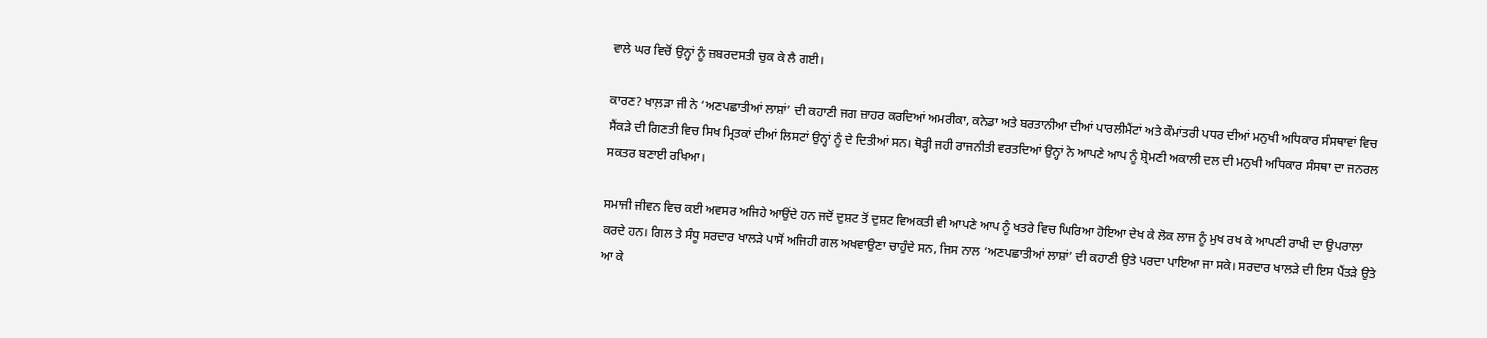ਵਾਲੇ ਘਰ ਵਿਚੋਂ ਉਨ੍ਹਾਂ ਨੂੰ ਜ਼ਬਰਦਸਤੀ ਚੁਕ ਕੇ ਲੈ ਗਈ।

ਕਾਰਣ? ਖਾਲ਼ੜਾ ਜੀ ਨੇ ‘ਅਣਪਛਾਤੀਆਂ ਲਾਸ਼ਾਂ’ ਦੀ ਕਹਾਣੀ ਜਗ ਜ਼ਾਹਰ ਕਰਦਿਆਂ ਅਮਰੀਕਾ, ਕਨੇਡਾ ਅਤੇ ਬਰਤਾਨੀਆ ਦੀਆਂ ਪਾਰਲੀਮੈਂਟਾਂ ਅਤੇ ਕੌਮਾਂਤਰੀ ਪਧਰ ਦੀਆਂ ਮਨੁਖੀ ਅਧਿਕਾਰ ਸੰਸਥਾਵਾਂ ਵਿਚ ਸੈਂਕੜੇ ਦੀ ਗਿਣਤੀ ਵਿਚ ਸਿਖ ਮ੍ਰਿਤਕਾਂ ਦੀਆਂ ਲਿਸਟਾਂ ਉਨ੍ਹਾਂ ਨੂੰ ਦੇ ਦਿਤੀਆਂ ਸਨ। ਥੋੜ੍ਹੀ ਜਹੀ ਰਾਜਨੀਤੀ ਵਰਤਦਿਆਂ ਉਨ੍ਹਾਂ ਨੇ ਆਪਣੇ ਆਪ ਨੂੰ ਸ਼੍ਰੋਮਣੀ ਅਕਾਲੀ ਦਲ ਦੀ ਮਨੁਖੀ ਅਧਿਕਾਰ ਸੰਸਥਾ ਦਾ ਜਨਰਲ ਸਕਤਰ ਬਣਾਈ ਰਖਿਆ।

ਸਮਾਜੀ ਜੀਵਨ ਵਿਚ ਕਈ ਅਵਸਰ ਅਜਿਹੇ ਆਉਂਦੇ ਹਨ ਜਦੋਂ ਦੁਸ਼ਟ ਤੋਂ ਦੁਸ਼ਟ ਵਿਅਕਤੀ ਵੀ ਆਪਣੇ ਆਪ ਨੂੰ ਖਤਰੇ ਵਿਚ ਘਿਰਿਆ ਹੋਇਆ ਦੇਖ ਕੇ ਲੋਕ ਲਾਜ ਨੂੰ ਮੁਖ ਰਖ ਕੇ ਆਪਣੀ ਰਾਖੀ ਦਾ ਉਪਰਾਲਾ ਕਰਦੇ ਹਨ। ਗਿਲ ਤੇ ਸੰਧੂ ਸਰਦਾਰ ਖਾਲੜੇ ਪਾਸੋਂ ਅਜਿਹੀ ਗਲ ਅਖਵਾਉਣਾ ਚਾਹੁੰਦੇ ਸਨ, ਜਿਸ ਨਾਲ ‘ਅਣਪਛਾਤੀਆਂ ਲਾਸ਼ਾਂ’ ਦੀ ਕਹਾਣੀ ਉਤੇ ਪਰਦਾ ਪਾਇਆ ਜਾ ਸਕੇ। ਸਰਦਾਰ ਖਾਲੜੇ ਦੀ ਇਸ ਪੈਂਤੜੇ ਉਤੇ ਆ ਕੇ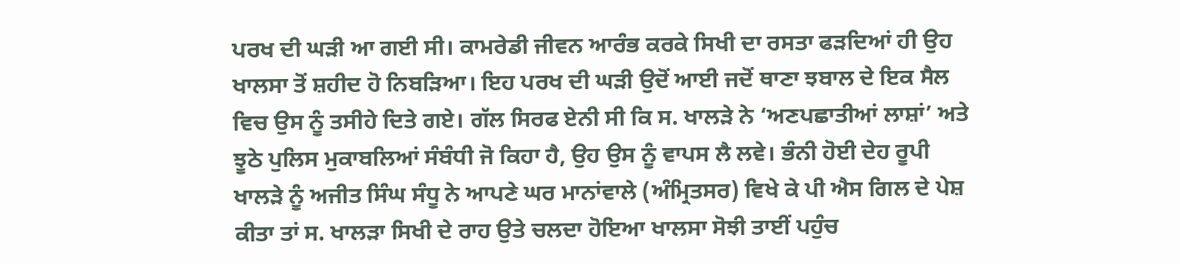ਪਰਖ ਦੀ ਘੜੀ ਆ ਗਈ ਸੀ। ਕਾਮਰੇਡੀ ਜੀਵਨ ਆਰੰਭ ਕਰਕੇ ਸਿਖੀ ਦਾ ਰਸਤਾ ਫੜਦਿਆਂ ਹੀ ਉਹ ਖਾਲਸਾ ਤੋਂ ਸ਼ਹੀਦ ਹੋ ਨਿਬੜਿਆ। ਇਹ ਪਰਖ ਦੀ ਘੜੀ ਉਦੋਂ ਆਈ ਜਦੋਂ ਥਾਣਾ ਝਬਾਲ ਦੇ ਇਕ ਸੈਲ ਵਿਚ ਉਸ ਨੂੰ ਤਸੀਹੇ ਦਿਤੇ ਗਏ। ਗੱਲ ਸਿਰਫ ਏਨੀ ਸੀ ਕਿ ਸ. ਖਾਲੜੇ ਨੇ ‘ਅਣਪਛਾਤੀਆਂ ਲਾਸ਼ਾਂ’ ਅਤੇ ਝੂਠੇ ਪੁਲਿਸ ਮੁਕਾਬਲਿਆਂ ਸੰਬੰਧੀ ਜੋ ਕਿਹਾ ਹੈ, ਉਹ ਉਸ ਨੂੰ ਵਾਪਸ ਲੈ ਲਵੇ। ਭੰਨੀ ਹੋਈ ਦੇਹ ਰੂਪੀ ਖਾਲੜੇ ਨੂੰ ਅਜੀਤ ਸਿੰਘ ਸੰਧੂ ਨੇ ਆਪਣੇ ਘਰ ਮਾਨਾਂਵਾਲੇ (ਅੰਮ੍ਰਿਤਸਰ) ਵਿਖੇ ਕੇ ਪੀ ਐਸ ਗਿਲ ਦੇ ਪੇਸ਼ ਕੀਤਾ ਤਾਂ ਸ. ਖਾਲੜਾ ਸਿਖੀ ਦੇ ਰਾਹ ਉਤੇ ਚਲਦਾ ਹੋਇਆ ਖਾਲਸਾ ਸੋਝੀ ਤਾਈਂ ਪਹੁੰਚ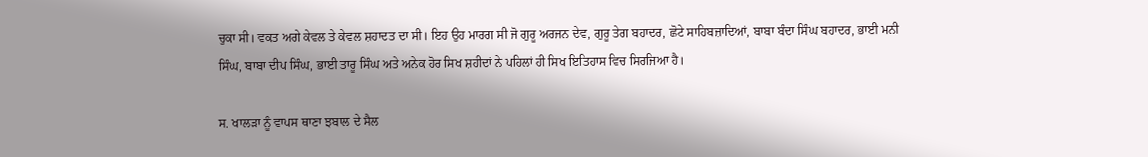ਚੁਕਾ ਸੀ। ਵਕਤ ਅਗੇ ਕੇਵਲ ਤੇ ਕੇਵਲ ਸ਼ਹਾਦਤ ਦਾ ਸੀ। ਇਹ ਉਹ ਮਾਰਗ ਸੀ ਜੋ ਗੁਰੂ ਅਰਜਨ ਦੇਵ, ਗੁਰੂ ਤੇਗ ਬਹਾਦਰ, ਛੋਟੇ ਸਾਹਿਬਜ਼ਾਦਿਆਂ, ਬਾਬਾ ਬੰਦਾ ਸਿੰਘ ਬਹਾਦਰ, ਭਾਈ ਮਨੀ ਸਿੰਘ, ਬਾਬਾ ਦੀਪ ਸਿੰਘ, ਭਾਈ ਤਾਰੂ ਸਿੰਘ ਅਤੇ ਅਨੇਕ ਹੋਰ ਸਿਖ ਸ਼ਹੀਦਾਂ ਨੇ ਪਹਿਲਾਂ ਹੀ ਸਿਖ ਇਤਿਹਾਸ ਵਿਚ ਸਿਰਜਿਆ ਹੈ।

ਸ. ਖਾਲੜਾ ਨੂੰ ਵਾਪਸ ਥਾਣਾ ਝਬਾਲ ਦੇ ਸੈਲ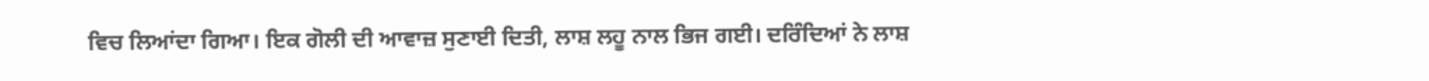ਵਿਚ ਲਿਆਂਦਾ ਗਿਆ। ਇਕ ਗੋਲੀ ਦੀ ਆਵਾਜ਼ ਸੁਣਾਈ ਦਿਤੀ, ਲਾਸ਼ ਲਹੂ ਨਾਲ ਭਿਜ ਗਈ। ਦਰਿੰਦਿਆਂ ਨੇ ਲਾਸ਼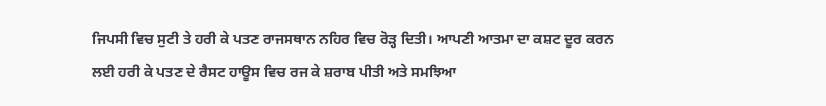ਜਿਪਸੀ ਵਿਚ ਸੁਟੀ ਤੇ ਹਰੀ ਕੇ ਪਤਣ ਰਾਜਸਥਾਨ ਨਹਿਰ ਵਿਚ ਰੋੜ੍ਹ ਦਿਤੀ। ਆਪਣੀ ਆਤਮਾ ਦਾ ਕਸ਼ਟ ਦੂਰ ਕਰਨ ਲਈ ਹਰੀ ਕੇ ਪਤਣ ਦੇ ਰੈਸਟ ਹਾਊਸ ਵਿਚ ਰਜ ਕੇ ਸ਼ਰਾਬ ਪੀਤੀ ਅਤੇ ਸਮਝਿਆ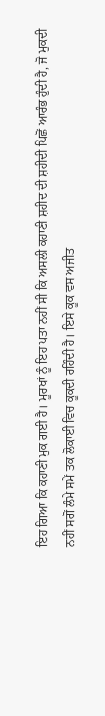ਇਹ ਗਿਆ ਕਿ ਕਹਾਣੀ ਮੁਕ ਗਈ ਹੈ। ਮੂਰਖਾਂ ਨੂੰ ਇਹ ਪਤਾ ਨਹੀਂ ਸੀ ਕਿ ਅਸਲੀ ਕਹਾਣੀ ਸ਼ਹੀਦ ਦੀ ਸ਼ਹੀਦੀ ਪਿਛੋਂ ਆਰੰਭ ਹੁੰਦੀ ਹੈ, ਜੋ ਮੁਕਦੀ ਨਹੀਂ ਸਗੋਂ ਲੰਮੇ ਸਮੇਂ ਤਕ ਲੋਕਾਈ ਵਿਚ ਕੂਕਦੀ ਰਹਿੰਦੀ ਹੈ। ਇਸੇ ਕੂਕ ਵਸ ਅਜੀਤ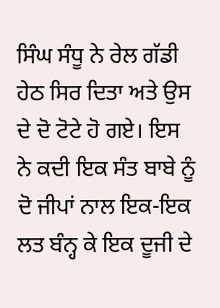ਸਿੰਘ ਸੰਧੂ ਨੇ ਰੇਲ ਗੱਡੀ ਹੇਠ ਸਿਰ ਦਿਤਾ ਅਤੇ ਉਸ ਦੇ ਦੋ ਟੋਟੇ ਹੋ ਗਏ। ਇਸ ਨੇ ਕਦੀ ਇਕ ਸੰਤ ਬਾਬੇ ਨੂੰ ਦੋ ਜੀਪਾਂ ਨਾਲ ਇਕ-ਇਕ ਲਤ ਬੰਨ੍ਹ ਕੇ ਇਕ ਦੂਜੀ ਦੇ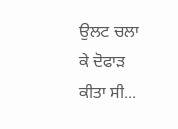ਉਲਟ ਚਲਾ ਕੇ ਦੋਫਾੜ ਕੀਤਾ ਸੀ...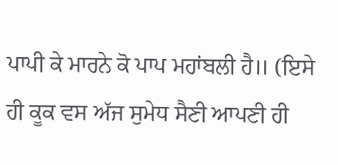ਪਾਪੀ ਕੇ ਮਾਰਨੇ ਕੋ ਪਾਪ ਮਹਾਂਬਲੀ ਹੈ॥ (ਇਸੇ ਹੀ ਕੂਕ ਵਸ ਅੱਜ ਸੁਮੇਧ ਸੈਣੀ ਆਪਣੀ ਹੀ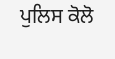ਪੁਲਿਸ ਕੋਲੋ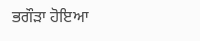ਭਗੌੜਾ ਹੋਇਆ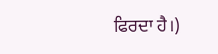ਫਿਰਦਾ ਹੈ।)